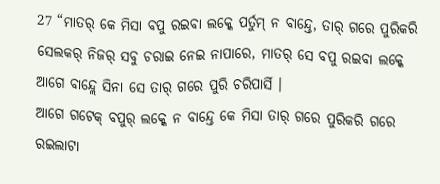27 “ମାତର୍ କେ ମିସା ବପୁ ରଇବା ଲକ୍କେ ପର୍ତୁମ୍ ନ ବାନ୍ଦ୍ତେ, ତାର୍ ଗରେ ପୁରିକରି ସେଲକର୍ ନିଜର୍ ସବୁ ଚରାଇ ନେଇ ନାପାରେ, ମାତର୍ ସେ ବପୁ ରଇବା ଲକ୍କେ ଆଗେ ବାନ୍ଦ୍ଲେ ସିନା ସେ ତାର୍ ଗରେ ପୁରି ଚରିପାର୍ସି ।
ଆଗେ ଗଟେକ୍ ବପୁର୍ ଲକ୍କେ ନ ବାନ୍ଦ୍ତେ କେ ମିସା ତାର୍ ଗରେ ପୁରିକରି ଗରେ ରଇଲାଟା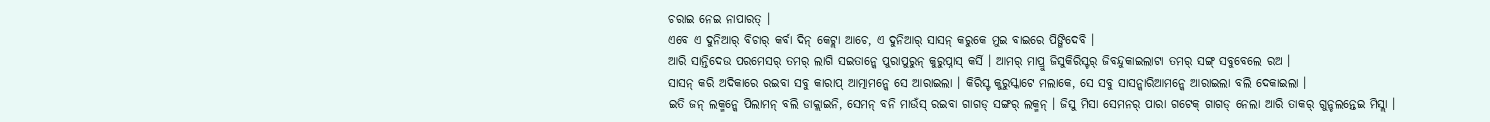ଚରାଇ ନେଇ ନାପାରତ୍ ।
ଏବେ ଏ ଦୁନିଆର୍ ବିଚାର୍ କର୍ବା ଦିନ୍ କେଟ୍ଲା ଆଚେ, ଏ ଦୁନିଆର୍ ସାସନ୍ କରୁକେ ମୁଇ ବାଇରେ ପିଙ୍ଗିଦେବି ।
ଆରି ସାନ୍ତିଦେଉ ପରମେସର୍ ତମର୍ ଲାଗି ସଇତାନ୍କେ ପୁରାପୁରୁନ୍ କୁରୁପ୍ନାସ୍ କର୍ସି । ଆମର୍ ମାପ୍ରୁ ଜିସୁକିରିସ୍ଟର୍ ଜିବନ୍ଦୁକାଇଲାଟା ତମର୍ ସଙ୍ଗ୍ ସବୁବେଲେ ରଅ ।
ସାସନ୍ କରି ଅଦିକାରେ ରଇବା ସବୁ କାରାପ୍ ଆତ୍ମାମନ୍କେ ସେ ଆରାଇଲା । କିରିସ୍ଟ କୁରୁସ୍କାଟେ ମଲାକେ, ସେ ସବୁ ସାସନ୍କାରିଆମନ୍କେ ଆରାଇଲା ବଲି ଦେକାଇଲା ।
ଇତି ଜନ୍ ଲକ୍ମନ୍କେ ପିଲାମନ୍ ବଲି ଡାକ୍ଲାଇନି, ସେମନ୍ ବନି ମାଉଁସ୍ ରଇବା ଗାଗଡ୍ ସଙ୍ଗର୍ ଲକ୍ମନ୍ । ଜିସୁ ମିସା ସେମନର୍ ପାରା ଗଟେକ୍ ଗାଗଡ୍ ନେଲା ଆରି ତାକର୍ ଗୁନ୍ଚଲନ୍ତେଇ ମିସ୍ଲା ।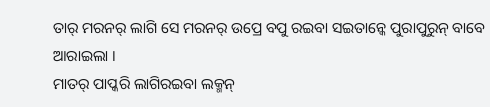ତାର୍ ମରନର୍ ଲାଗି ସେ ମରନର୍ ଉପ୍ରେ ବପୁ ରଇବା ସଇତାନ୍କେ ପୁରାପୁରୁନ୍ ବାବେ ଆରାଇଲା ।
ମାତର୍ ପାପ୍କରି ଲାଗିରଇବା ଲକ୍ମନ୍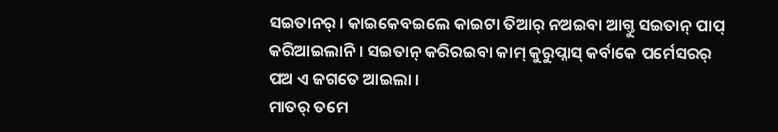ସଇତାନର୍ । କାଇକେବଇଲେ କାଇଟା ତିଆର୍ ନଅଇବା ଆଗ୍ତୁ ସଇତାନ୍ ପାପ୍ କରିଆଇଲାନି । ସଇତାନ୍ କରିରଇବା କାମ୍ କୁରୁପ୍ନାସ୍ କର୍ବାକେ ପର୍ମେସରର୍ ପଅ ଏ ଜଗତେ ଆଇଲା ।
ମାତର୍ ତମେ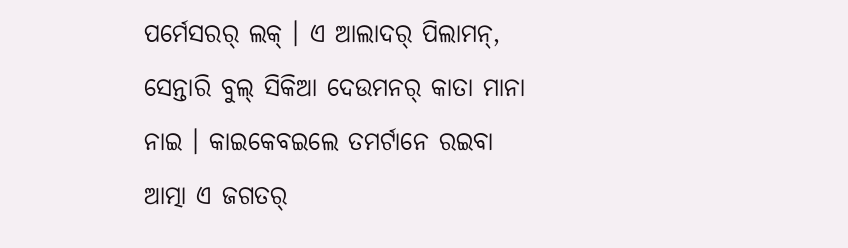ପର୍ମେସରର୍ ଲକ୍ । ଏ ଆଲାଦର୍ ପିଲାମନ୍, ସେନ୍ତାରି ବୁଲ୍ ସିକିଆ ଦେଉମନର୍ କାତା ମାନା ନାଇ । କାଇକେବଇଲେ ତମର୍ଟାନେ ରଇବା ଆତ୍ମା ଏ ଜଗତର୍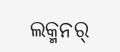ଲକ୍ମନର୍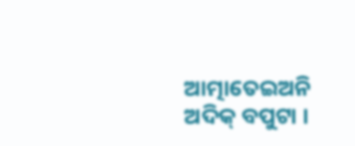ଆତ୍ମାତେଇଅନି ଅଦିକ୍ ବପୁଟା ।